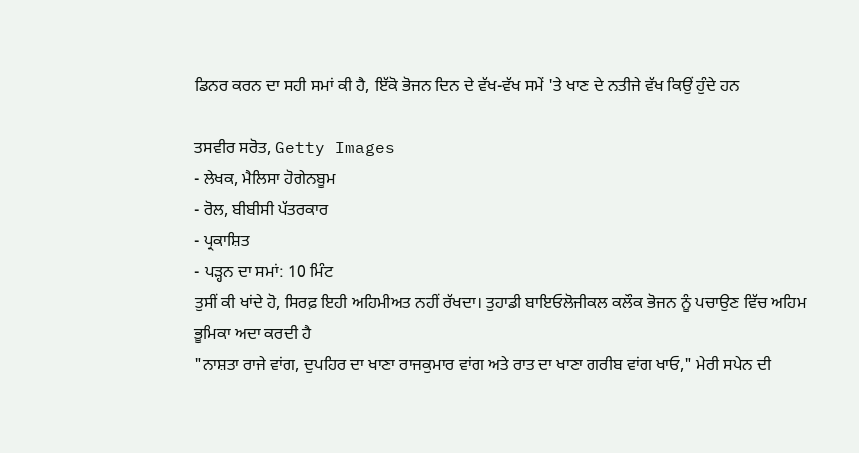ਡਿਨਰ ਕਰਨ ਦਾ ਸਹੀ ਸਮਾਂ ਕੀ ਹੈ, ਇੱਕੋ ਭੋਜਨ ਦਿਨ ਦੇ ਵੱਖ-ਵੱਖ ਸਮੇਂ 'ਤੇ ਖਾਣ ਦੇ ਨਤੀਜੇ ਵੱਖ ਕਿਉਂ ਹੁੰਦੇ ਹਨ

ਤਸਵੀਰ ਸਰੋਤ, Getty Images
- ਲੇਖਕ, ਮੈਲਿਸਾ ਹੋਗੇਨਬੂਮ
- ਰੋਲ, ਬੀਬੀਸੀ ਪੱਤਰਕਾਰ
- ਪ੍ਰਕਾਸ਼ਿਤ
- ਪੜ੍ਹਨ ਦਾ ਸਮਾਂ: 10 ਮਿੰਟ
ਤੁਸੀਂ ਕੀ ਖਾਂਦੇ ਹੋ, ਸਿਰਫ਼ ਇਹੀ ਅਹਿਮੀਅਤ ਨਹੀਂ ਰੱਖਦਾ। ਤੁਹਾਡੀ ਬਾਇਓਲੋਜੀਕਲ ਕਲੌਕ ਭੋਜਨ ਨੂੰ ਪਚਾਉਣ ਵਿੱਚ ਅਹਿਮ ਭੂਮਿਕਾ ਅਦਾ ਕਰਦੀ ਹੈ
"ਨਾਸ਼ਤਾ ਰਾਜੇ ਵਾਂਗ, ਦੁਪਹਿਰ ਦਾ ਖਾਣਾ ਰਾਜਕੁਮਾਰ ਵਾਂਗ ਅਤੇ ਰਾਤ ਦਾ ਖਾਣਾ ਗਰੀਬ ਵਾਂਗ ਖਾਓ," ਮੇਰੀ ਸਪੇਨ ਦੀ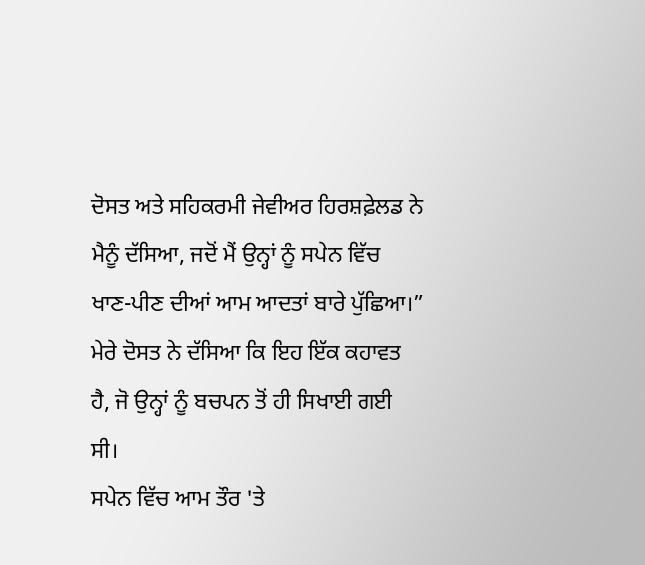ਦੋਸਤ ਅਤੇ ਸਹਿਕਰਮੀ ਜੇਵੀਅਰ ਹਿਰਸ਼ਫ਼ੇਲਡ ਨੇ ਮੈਨੂੰ ਦੱਸਿਆ, ਜਦੋਂ ਮੈਂ ਉਨ੍ਹਾਂ ਨੂੰ ਸਪੇਨ ਵਿੱਚ ਖਾਣ-ਪੀਣ ਦੀਆਂ ਆਮ ਆਦਤਾਂ ਬਾਰੇ ਪੁੱਛਿਆ।”
ਮੇਰੇ ਦੋਸਤ ਨੇ ਦੱਸਿਆ ਕਿ ਇਹ ਇੱਕ ਕਹਾਵਤ ਹੈ, ਜੋ ਉਨ੍ਹਾਂ ਨੂੰ ਬਚਪਨ ਤੋਂ ਹੀ ਸਿਖਾਈ ਗਈ ਸੀ।
ਸਪੇਨ ਵਿੱਚ ਆਮ ਤੌਰ 'ਤੇ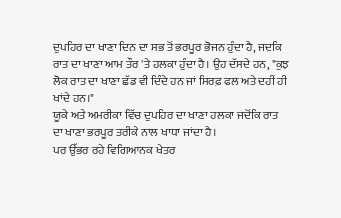ਦੁਪਹਿਰ ਦਾ ਖਾਣਾ ਦਿਨ ਦਾ ਸਭ ਤੋਂ ਭਰਪੂਰ ਭੋਜਨ ਹੁੰਦਾ ਹੈ, ਜਦਕਿ ਰਾਤ ਦਾ ਖਾਣਾ ਆਮ ਤੌਰ 'ਤੇ ਹਲਕਾ ਹੁੰਦਾ ਹੈ। ਉਹ ਦੱਸਦੇ ਹਨ, "ਕੁਝ ਲੋਕ ਰਾਤ ਦਾ ਖਾਣਾ ਛੱਡ ਵੀ ਦਿੰਦੇ ਹਨ ਜਾਂ ਸਿਰਫ਼ ਫਲ ਅਤੇ ਦਹੀਂ ਹੀ ਖਾਂਦੇ ਹਨ।"
ਯੂਕੇ ਅਤੇ ਅਮਰੀਕਾ ਵਿੱਚ ਦੁਪਹਿਰ ਦਾ ਖਾਣਾ ਹਲਕਾ ਜਦੋਂਕਿ ਰਾਤ ਦਾ ਖਾਣਾ ਭਰਪੂਰ ਤਰੀਕੇ ਨਾਲ ਖਾਧਾ ਜਾਂਦਾ ਹੈ।
ਪਰ ਉੱਭਰ ਰਹੇ ਵਿਗਿਆਨਕ ਖੇਤਰ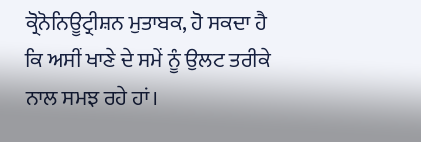ਕ੍ਰੋਨੋਨਿਊਟ੍ਰੀਸ਼ਨ ਮੁਤਾਬਕ, ਹੋ ਸਕਦਾ ਹੈ ਕਿ ਅਸੀਂ ਖਾਣੇ ਦੇ ਸਮੇਂ ਨੂੰ ਉਲਟ ਤਰੀਕੇ ਨਾਲ ਸਮਝ ਰਹੇ ਹਾਂ।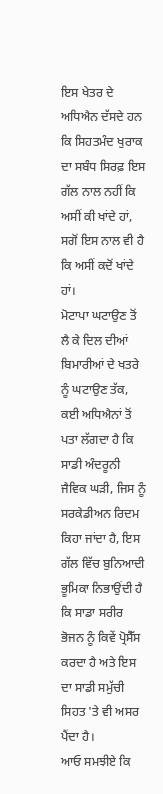ਇਸ ਖੇਤਰ ਦੇ ਅਧਿਐਨ ਦੱਸਦੇ ਹਨ ਕਿ ਸਿਹਤਮੰਦ ਖੁਰਾਕ ਦਾ ਸਬੰਧ ਸਿਰਫ਼ ਇਸ ਗੱਲ ਨਾਲ ਨਹੀਂ ਕਿ ਅਸੀਂ ਕੀ ਖਾਂਦੇ ਹਾਂ, ਸਗੋਂ ਇਸ ਨਾਲ ਵੀ ਹੈ ਕਿ ਅਸੀਂ ਕਦੋਂ ਖਾਂਦੇ ਹਾਂ।
ਮੋਟਾਪਾ ਘਟਾਉਣ ਤੋਂ ਲੈ ਕੇ ਦਿਲ ਦੀਆਂ ਬਿਮਾਰੀਆਂ ਦੇ ਖਤਰੇ ਨੂੰ ਘਟਾਉਣ ਤੱਕ, ਕਈ ਅਧਿਐਨਾਂ ਤੋਂ ਪਤਾ ਲੱਗਦਾ ਹੈ ਕਿ ਸਾਡੀ ਅੰਦਰੂਨੀ ਜੈਵਿਕ ਘੜੀ, ਜਿਸ ਨੂੰ ਸਰਕੇਡੀਅਨ ਰਿਦਮ ਕਿਹਾ ਜਾਂਦਾ ਹੈ, ਇਸ ਗੱਲ ਵਿੱਚ ਬੁਨਿਆਦੀ ਭੂਮਿਕਾ ਨਿਭਾਉਂਦੀ ਹੈ ਕਿ ਸਾਡਾ ਸਰੀਰ ਭੋਜਨ ਨੂੰ ਕਿਵੇਂ ਪ੍ਰੋਸੈੱਸ ਕਰਦਾ ਹੈ ਅਤੇ ਇਸ ਦਾ ਸਾਡੀ ਸਮੁੱਚੀ ਸਿਹਤ 'ਤੇ ਵੀ ਅਸਰ ਪੈਂਦਾ ਹੈ।
ਆਓ ਸਮਝੀਏ ਕਿ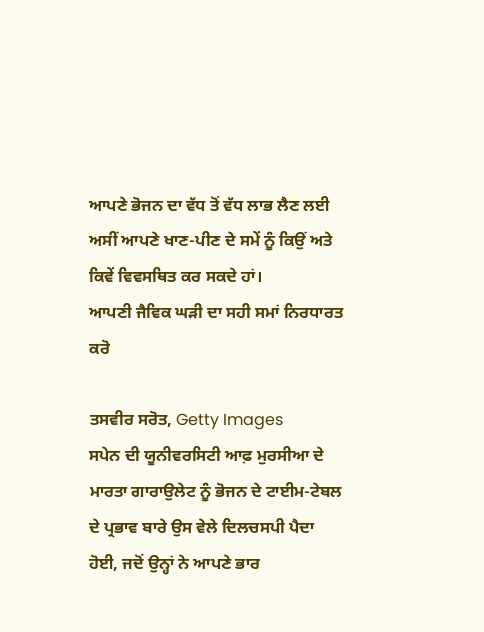ਆਪਣੇ ਭੋਜਨ ਦਾ ਵੱਧ ਤੋਂ ਵੱਧ ਲਾਭ ਲੈਣ ਲਈ ਅਸੀਂ ਆਪਣੇ ਖਾਣ-ਪੀਣ ਦੇ ਸਮੇਂ ਨੂੰ ਕਿਉਂ ਅਤੇ ਕਿਵੇਂ ਵਿਵਸਥਿਤ ਕਰ ਸਕਦੇ ਹਾਂ।
ਆਪਣੀ ਜੈਵਿਕ ਘੜੀ ਦਾ ਸਹੀ ਸਮਾਂ ਨਿਰਧਾਰਤ ਕਰੋ

ਤਸਵੀਰ ਸਰੋਤ, Getty Images
ਸਪੇਨ ਦੀ ਯੂਨੀਵਰਸਿਟੀ ਆਫ਼ ਮੁਰਸੀਆ ਦੇ ਮਾਰਤਾ ਗਾਰਾਉਲੇਟ ਨੂੰ ਭੋਜਨ ਦੇ ਟਾਈਮ-ਟੇਬਲ ਦੇ ਪ੍ਰਭਾਵ ਬਾਰੇ ਉਸ ਵੇਲੇ ਦਿਲਚਸਪੀ ਪੈਦਾ ਹੋਈ, ਜਦੋਂ ਉਨ੍ਹਾਂ ਨੇ ਆਪਣੇ ਭਾਰ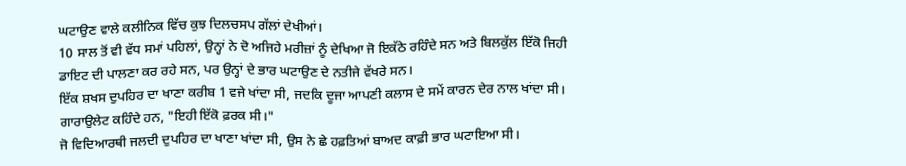ਘਟਾਉਣ ਵਾਲੇ ਕਲੀਨਿਕ ਵਿੱਚ ਕੁਝ ਦਿਲਚਸਪ ਗੱਲਾਂ ਦੇਖੀਆਂ।
10 ਸਾਲ ਤੋਂ ਵੀ ਵੱਧ ਸਮਾਂ ਪਹਿਲਾਂ, ਉਨ੍ਹਾਂ ਨੇ ਦੋ ਅਜਿਹੇ ਮਰੀਜ਼ਾਂ ਨੂੰ ਦੇਖਿਆ ਜੋ ਇਕੱਠੇ ਰਹਿੰਦੇ ਸਨ ਅਤੇ ਬਿਲਕੁੱਲ ਇੱਕੋ ਜਿਹੀ ਡਾਇਟ ਦੀ ਪਾਲਣਾ ਕਰ ਰਹੇ ਸਨ, ਪਰ ਉਨ੍ਹਾਂ ਦੇ ਭਾਰ ਘਟਾਉਣ ਦੇ ਨਤੀਜੇ ਵੱਖਰੇ ਸਨ।
ਇੱਕ ਸ਼ਖਸ ਦੁਪਹਿਰ ਦਾ ਖਾਣਾ ਕਰੀਬ 1 ਵਜੇ ਖਾਂਦਾ ਸੀ, ਜਦਕਿ ਦੂਜਾ ਆਪਣੀ ਕਲਾਸ ਦੇ ਸਮੇਂ ਕਾਰਨ ਦੇਰ ਨਾਲ ਖਾਂਦਾ ਸੀ।
ਗਾਰਾਉਲੇਟ ਕਹਿੰਦੇ ਹਨ, "ਇਹੀ ਇੱਕੋ ਫ਼ਰਕ ਸੀ।"
ਜੋ ਵਿਦਿਆਰਥੀ ਜਲਦੀ ਦੁਪਹਿਰ ਦਾ ਖਾਣਾ ਖਾਂਦਾ ਸੀ, ਉਸ ਨੇ ਛੇ ਹਫ਼ਤਿਆਂ ਬਾਅਦ ਕਾਫ਼ੀ ਭਾਰ ਘਟਾਇਆ ਸੀ।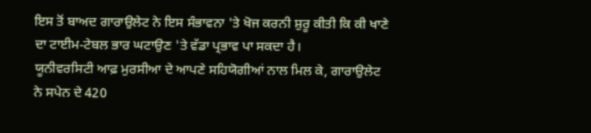ਇਸ ਤੋਂ ਬਾਅਦ ਗਾਰਾਉਲੇਟ ਨੇ ਇਸ ਸੰਭਾਵਨਾ 'ਤੇ ਖੋਜ ਕਰਨੀ ਸ਼ੁਰੂ ਕੀਤੀ ਕਿ ਕੀ ਖਾਣੇ ਦਾ ਟਾਈਮ-ਟੇਬਲ ਭਾਰ ਘਟਾਉਣ 'ਤੇ ਵੱਡਾ ਪ੍ਰਭਾਵ ਪਾ ਸਕਦਾ ਹੈ।
ਯੂਨੀਵਰਸਿਟੀ ਆਫ਼ ਮੁਰਸੀਆ ਦੇ ਆਪਣੇ ਸਹਿਯੋਗੀਆਂ ਨਾਲ ਮਿਲ ਕੇ, ਗਾਰਾਉਲੇਟ ਨੇ ਸਪੇਨ ਦੇ 420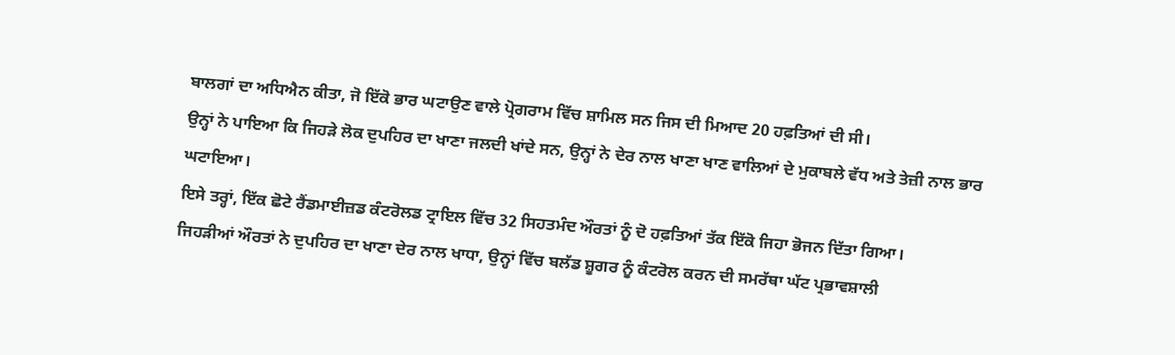ਬਾਲਗਾਂ ਦਾ ਅਧਿਐਨ ਕੀਤਾ, ਜੋ ਇੱਕੋ ਭਾਰ ਘਟਾਉਣ ਵਾਲੇ ਪ੍ਰੋਗਰਾਮ ਵਿੱਚ ਸ਼ਾਮਿਲ ਸਨ ਜਿਸ ਦੀ ਮਿਆਦ 20 ਹਫ਼ਤਿਆਂ ਦੀ ਸੀ।
ਉਨ੍ਹਾਂ ਨੇ ਪਾਇਆ ਕਿ ਜਿਹੜੇ ਲੋਕ ਦੁਪਹਿਰ ਦਾ ਖਾਣਾ ਜਲਦੀ ਖਾਂਦੇ ਸਨ, ਉਨ੍ਹਾਂ ਨੇ ਦੇਰ ਨਾਲ ਖਾਣਾ ਖਾਣ ਵਾਲਿਆਂ ਦੇ ਮੁਕਾਬਲੇ ਵੱਧ ਅਤੇ ਤੇਜ਼ੀ ਨਾਲ ਭਾਰ ਘਟਾਇਆ।
ਇਸੇ ਤਰ੍ਹਾਂ, ਇੱਕ ਛੋਟੇ ਰੈਂਡਮਾਈਜ਼ਡ ਕੰਟਰੋਲਡ ਟ੍ਰਾਇਲ ਵਿੱਚ 32 ਸਿਹਤਮੰਦ ਔਰਤਾਂ ਨੂੰ ਦੋ ਹਫ਼ਤਿਆਂ ਤੱਕ ਇੱਕੋ ਜਿਹਾ ਭੋਜਨ ਦਿੱਤਾ ਗਿਆ।
ਜਿਹੜੀਆਂ ਔਰਤਾਂ ਨੇ ਦੁਪਹਿਰ ਦਾ ਖਾਣਾ ਦੇਰ ਨਾਲ ਖਾਧਾ, ਉਨ੍ਹਾਂ ਵਿੱਚ ਬਲੱਡ ਸ਼ੂਗਰ ਨੂੰ ਕੰਟਰੋਲ ਕਰਨ ਦੀ ਸਮਰੱਥਾ ਘੱਟ ਪ੍ਰਭਾਵਸ਼ਾਲੀ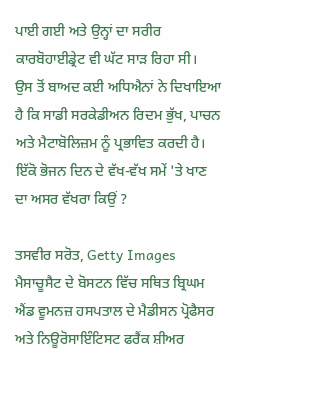ਪਾਈ ਗਈ ਅਤੇ ਉਨ੍ਹਾਂ ਦਾ ਸਰੀਰ ਕਾਰਬੋਹਾਈਡ੍ਰੇਟ ਵੀ ਘੱਟ ਸਾੜ ਰਿਹਾ ਸੀ।
ਉਸ ਤੋਂ ਬਾਅਦ ਕਈ ਅਧਿਐਨਾਂ ਨੇ ਦਿਖਾਇਆ ਹੈ ਕਿ ਸਾਡੀ ਸਰਕੇਡੀਅਨ ਰਿਦਮ ਭੁੱਖ, ਪਾਚਨ ਅਤੇ ਮੈਟਾਬੋਲਿਜ਼ਮ ਨੂੰ ਪ੍ਰਭਾਵਿਤ ਕਰਦੀ ਹੈ।
ਇੱਕੋ ਭੋਜਨ ਦਿਨ ਦੇ ਵੱਖ-ਵੱਖ ਸਮੇਂ 'ਤੇ ਖਾਣ ਦਾ ਅਸਰ ਵੱਖਰਾ ਕਿਉਂ ?

ਤਸਵੀਰ ਸਰੋਤ, Getty Images
ਮੈਸਾਚੂਸੈਟ ਦੇ ਬੋਸਟਨ ਵਿੱਚ ਸਥਿਤ ਬ੍ਰਿਘਮ ਐਂਡ ਵੂਮਨਜ਼ ਹਸਪਤਾਲ ਦੇ ਮੈਡੀਸਨ ਪ੍ਰੋਫੈਸਰ ਅਤੇ ਨਿਊਰੋਸਾਇੰਟਿਸਟ ਫਰੈਂਕ ਸ਼ੀਅਰ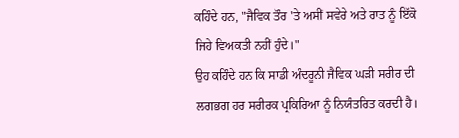ਕਹਿੰਦੇ ਹਨ, "ਜੈਵਿਕ ਤੌਰ 'ਤੇ ਅਸੀਂ ਸਵੇਰੇ ਅਤੇ ਰਾਤ ਨੂੰ ਇੱਕੋ ਜਿਹੇ ਵਿਅਕਤੀ ਨਹੀਂ ਹੁੰਦੇ।"
ਉਹ ਕਹਿੰਦੇ ਹਨ ਕਿ ਸਾਡੀ ਅੰਦਰੂਨੀ ਜੈਵਿਕ ਘੜੀ ਸਰੀਰ ਦੀ ਲਗਭਗ ਹਰ ਸਰੀਰਕ ਪ੍ਰਕਿਰਿਆ ਨੂੰ ਨਿਯੰਤਰਿਤ ਕਰਦੀ ਹੈ।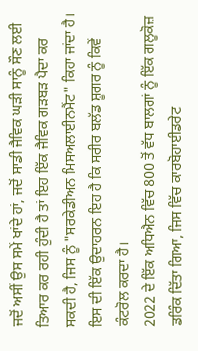ਜਦੋਂ ਅਸੀਂ ਉਸ ਸਮੇਂ ਖਾਂਦੇ ਹਾਂ, ਜਦੋਂ ਸਾਡੀ ਜੈਵਿਕ ਘੜੀ ਸਾਨੂੰ ਸੌਣ ਲਈ ਤਿਆਰ ਕਰ ਰਹੀ ਹੁੰਦੀ ਹੈ ਤਾਂ ਇਹ ਇੱਕ ਜੈਵਿਕ ਗੜਬੜ ਪੈਦਾ ਕਰ ਸਕਦੀ ਹੈ, ਜਿਸ ਨੂੰ "ਸਰਕੇਡੀਅਨ ਮਿਸਅਲਾਈਨਮੈਂਟ" ਕਿਹਾ ਜਾਂਦਾ ਹੈ।
ਇਸ ਦੀ ਇੱਕ ਉਦਾਹਰਨ ਇਹ ਹੈ ਕਿ ਸਰੀਰ ਬਲੱਡ ਸ਼ੂਗਰ ਨੂੰ ਕਿਵੇਂ ਕੰਟਰੋਲ ਕਰਦਾ ਹੈ।
2022 ਦੇ ਇੱਕ ਅਧਿਐਨ ਵਿੱਚ 800 ਤੋਂ ਵੱਧ ਬਾਲਗਾਂ ਨੂੰ ਇੱਕ ਗਲੂਕੋਜ਼ ਡਰਿੰਕ ਦਿੱਤਾ ਗਿਆ, ਜਿਸ ਵਿੱਚ ਕਾਰਬੋਹਾਈਡਰੇਟ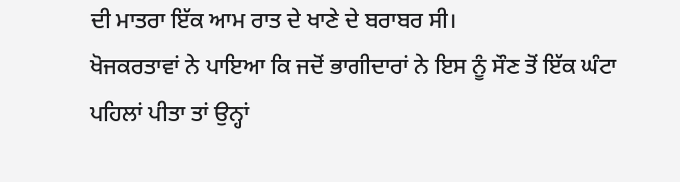ਦੀ ਮਾਤਰਾ ਇੱਕ ਆਮ ਰਾਤ ਦੇ ਖਾਣੇ ਦੇ ਬਰਾਬਰ ਸੀ।
ਖੋਜਕਰਤਾਵਾਂ ਨੇ ਪਾਇਆ ਕਿ ਜਦੋਂ ਭਾਗੀਦਾਰਾਂ ਨੇ ਇਸ ਨੂੰ ਸੌਣ ਤੋਂ ਇੱਕ ਘੰਟਾ ਪਹਿਲਾਂ ਪੀਤਾ ਤਾਂ ਉਨ੍ਹਾਂ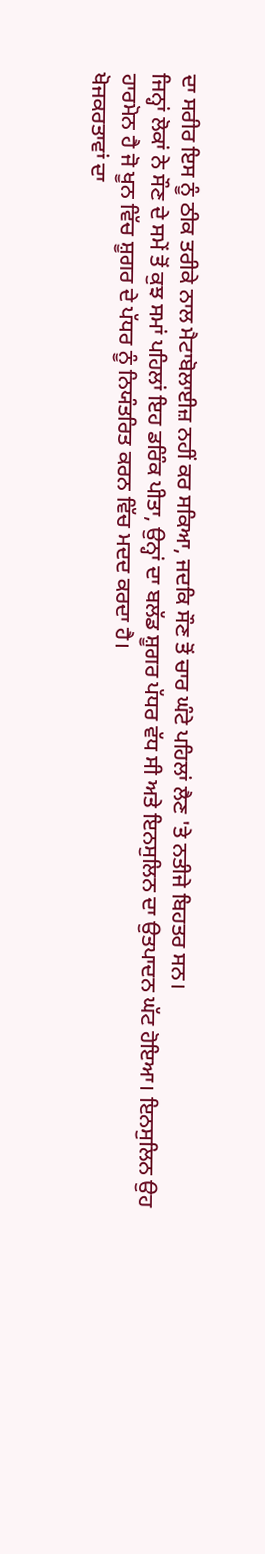ਦਾ ਸਰੀਰ ਇਸ ਨੂੰ ਠੀਕ ਤਰੀਕੇ ਨਾਲ ਮੈਟਾਬੋਲਾਈਜ਼ ਨਹੀਂ ਕਰ ਸਕਿਆ, ਜਦਕਿ ਸੌਣ ਤੋਂ ਚਾਰ ਘੰਟੇ ਪਹਿਲਾਂ ਲੈਣ 'ਤੇ ਨਤੀਜੇ ਬਿਹਤਰ ਸਨ।
ਜਿਨ੍ਹਾਂ ਲੋਕਾਂ ਨੇ ਸੌਣ ਦੇ ਸਮੇਂ ਤੋਂ ਕੁਝ ਸਮਾਂ ਪਹਿਲਾਂ ਇਹ ਡਰਿੰਕ ਪੀਤਾ, ਉਨ੍ਹਾਂ ਦਾ ਬਲੱਡ ਸ਼ੂਗਰ ਪੱਧਰ ਵੱਧ ਸੀ ਅਤੇ ਇਨਸੁਲਿਨ ਦਾ ਉਤਪਾਦਨ ਘੱਟ ਹੋਇਆ। ਇਨਸੁਲਿਨ ਉਹ ਹਾਰਮੋਨ ਹੈ ਜੋ ਖੂਨ ਵਿੱਚ ਸ਼ੂਗਰ ਦੇ ਪੱਧਰ ਨੂੰ ਨਿਯੰਤਰਿਤ ਕਰਨ ਵਿੱਚ ਮਦਦ ਕਰਦਾ ਹੈ।
ਖੋਜਕਰਤਾਵਾਂ ਦਾ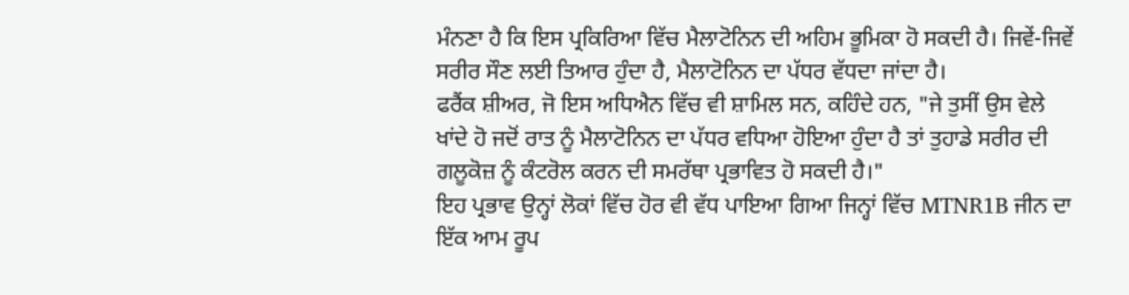ਮੰਨਣਾ ਹੈ ਕਿ ਇਸ ਪ੍ਰਕਿਰਿਆ ਵਿੱਚ ਮੈਲਾਟੋਨਿਨ ਦੀ ਅਹਿਮ ਭੂਮਿਕਾ ਹੋ ਸਕਦੀ ਹੈ। ਜਿਵੇਂ-ਜਿਵੇਂ ਸਰੀਰ ਸੌਣ ਲਈ ਤਿਆਰ ਹੁੰਦਾ ਹੈ, ਮੈਲਾਟੋਨਿਨ ਦਾ ਪੱਧਰ ਵੱਧਦਾ ਜਾਂਦਾ ਹੈ।
ਫਰੈਂਕ ਸ਼ੀਅਰ, ਜੋ ਇਸ ਅਧਿਐਨ ਵਿੱਚ ਵੀ ਸ਼ਾਮਿਲ ਸਨ, ਕਹਿੰਦੇ ਹਨ, "ਜੇ ਤੁਸੀਂ ਉਸ ਵੇਲੇ ਖਾਂਦੇ ਹੋ ਜਦੋਂ ਰਾਤ ਨੂੰ ਮੈਲਾਟੋਨਿਨ ਦਾ ਪੱਧਰ ਵਧਿਆ ਹੋਇਆ ਹੁੰਦਾ ਹੈ ਤਾਂ ਤੁਹਾਡੇ ਸਰੀਰ ਦੀ ਗਲੂਕੋਜ਼ ਨੂੰ ਕੰਟਰੋਲ ਕਰਨ ਦੀ ਸਮਰੱਥਾ ਪ੍ਰਭਾਵਿਤ ਹੋ ਸਕਦੀ ਹੈ।"
ਇਹ ਪ੍ਰਭਾਵ ਉਨ੍ਹਾਂ ਲੋਕਾਂ ਵਿੱਚ ਹੋਰ ਵੀ ਵੱਧ ਪਾਇਆ ਗਿਆ ਜਿਨ੍ਹਾਂ ਵਿੱਚ MTNR1B ਜੀਨ ਦਾ ਇੱਕ ਆਮ ਰੂਪ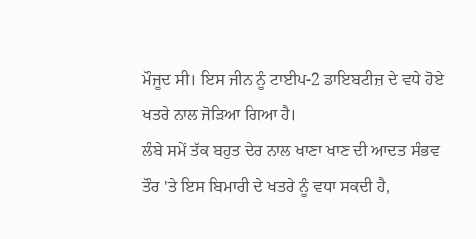ਮੌਜੂਦ ਸੀ। ਇਸ ਜੀਨ ਨੂੰ ਟਾਈਪ-2 ਡਾਇਬਟੀਜ਼ ਦੇ ਵਧੇ ਹੋਏ ਖਤਰੇ ਨਾਲ ਜੋੜਿਆ ਗਿਆ ਹੈ।
ਲੰਬੇ ਸਮੇਂ ਤੱਕ ਬਹੁਤ ਦੇਰ ਨਾਲ ਖਾਣਾ ਖਾਣ ਦੀ ਆਦਤ ਸੰਭਵ ਤੌਰ 'ਤੇ ਇਸ ਬਿਮਾਰੀ ਦੇ ਖਤਰੇ ਨੂੰ ਵਧਾ ਸਕਦੀ ਹੈ,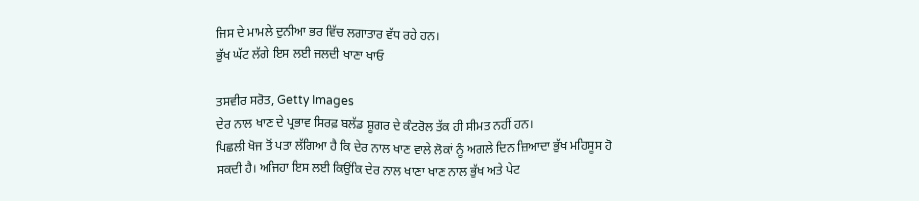ਜਿਸ ਦੇ ਮਾਮਲੇ ਦੁਨੀਆ ਭਰ ਵਿੱਚ ਲਗਾਤਾਰ ਵੱਧ ਰਹੇ ਹਨ।
ਭੁੱਖ ਘੱਟ ਲੱਗੇ ਇਸ ਲਈ ਜਲਦੀ ਖਾਣਾ ਖਾਓ

ਤਸਵੀਰ ਸਰੋਤ, Getty Images
ਦੇਰ ਨਾਲ ਖਾਣ ਦੇ ਪ੍ਰਭਾਵ ਸਿਰਫ਼ ਬਲੱਡ ਸ਼ੂਗਰ ਦੇ ਕੰਟਰੋਲ ਤੱਕ ਹੀ ਸੀਮਤ ਨਹੀਂ ਹਨ।
ਪਿਛਲੀ ਖੋਜ ਤੋਂ ਪਤਾ ਲੱਗਿਆ ਹੈ ਕਿ ਦੇਰ ਨਾਲ ਖਾਣ ਵਾਲੇ ਲੋਕਾਂ ਨੂੰ ਅਗਲੇ ਦਿਨ ਜ਼ਿਆਦਾ ਭੁੱਖ ਮਹਿਸੂਸ ਹੋ ਸਕਦੀ ਹੈ। ਅਜਿਹਾ ਇਸ ਲਈ ਕਿਉਂਕਿ ਦੇਰ ਨਾਲ ਖਾਣਾ ਖਾਣ ਨਾਲ ਭੁੱਖ ਅਤੇ ਪੇਟ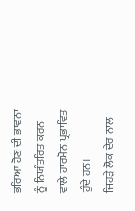ਭਰਿਆ ਹੋਣ ਦੀ ਭਾਵਨਾ ਨੂੰ ਨਿਯੰਤਰਿਤ ਕਰਨ ਵਾਲੇ ਹਾਰਮੋਨ ਪ੍ਰਭਾਵਿਤ ਹੁੰਦੇ ਹਨ।
ਜਿਹੜੇ ਲੋਕ ਦੇਰ ਨਾਲ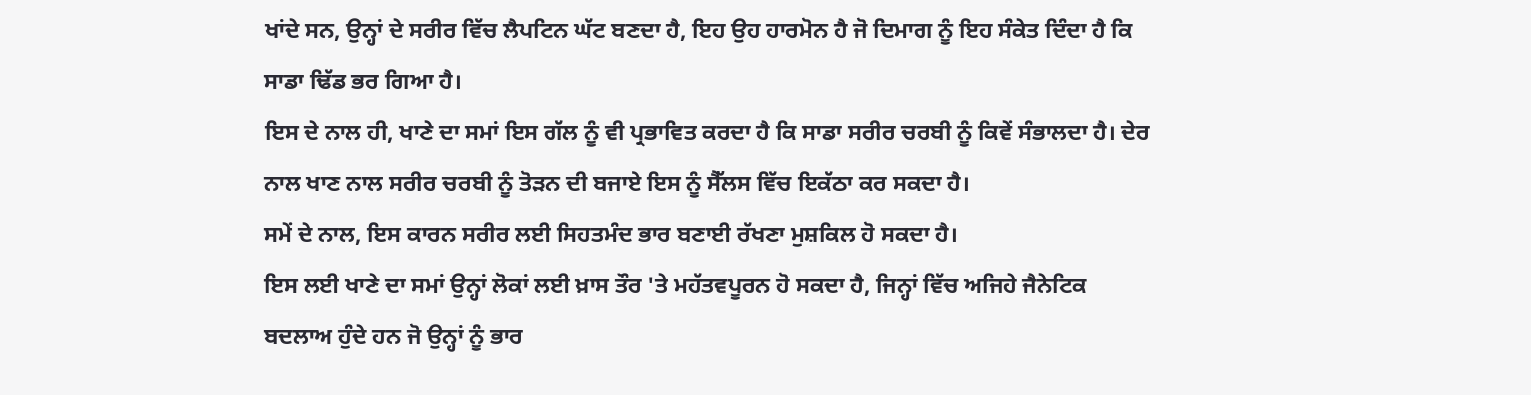ਖਾਂਦੇ ਸਨ, ਉਨ੍ਹਾਂ ਦੇ ਸਰੀਰ ਵਿੱਚ ਲੈਪਟਿਨ ਘੱਟ ਬਣਦਾ ਹੈ, ਇਹ ਉਹ ਹਾਰਮੋਨ ਹੈ ਜੋ ਦਿਮਾਗ ਨੂੰ ਇਹ ਸੰਕੇਤ ਦਿੰਦਾ ਹੈ ਕਿ ਸਾਡਾ ਢਿੱਡ ਭਰ ਗਿਆ ਹੈ।
ਇਸ ਦੇ ਨਾਲ ਹੀ, ਖਾਣੇ ਦਾ ਸਮਾਂ ਇਸ ਗੱਲ ਨੂੰ ਵੀ ਪ੍ਰਭਾਵਿਤ ਕਰਦਾ ਹੈ ਕਿ ਸਾਡਾ ਸਰੀਰ ਚਰਬੀ ਨੂੰ ਕਿਵੇਂ ਸੰਭਾਲਦਾ ਹੈ। ਦੇਰ ਨਾਲ ਖਾਣ ਨਾਲ ਸਰੀਰ ਚਰਬੀ ਨੂੰ ਤੋੜਨ ਦੀ ਬਜਾਏ ਇਸ ਨੂੰ ਸੈੱਲਸ ਵਿੱਚ ਇਕੱਠਾ ਕਰ ਸਕਦਾ ਹੈ।
ਸਮੇਂ ਦੇ ਨਾਲ, ਇਸ ਕਾਰਨ ਸਰੀਰ ਲਈ ਸਿਹਤਮੰਦ ਭਾਰ ਬਣਾਈ ਰੱਖਣਾ ਮੁਸ਼ਕਿਲ ਹੋ ਸਕਦਾ ਹੈ।
ਇਸ ਲਈ ਖਾਣੇ ਦਾ ਸਮਾਂ ਉਨ੍ਹਾਂ ਲੋਕਾਂ ਲਈ ਖ਼ਾਸ ਤੌਰ 'ਤੇ ਮਹੱਤਵਪੂਰਨ ਹੋ ਸਕਦਾ ਹੈ, ਜਿਨ੍ਹਾਂ ਵਿੱਚ ਅਜਿਹੇ ਜੈਨੇਟਿਕ ਬਦਲਾਅ ਹੁੰਦੇ ਹਨ ਜੋ ਉਨ੍ਹਾਂ ਨੂੰ ਭਾਰ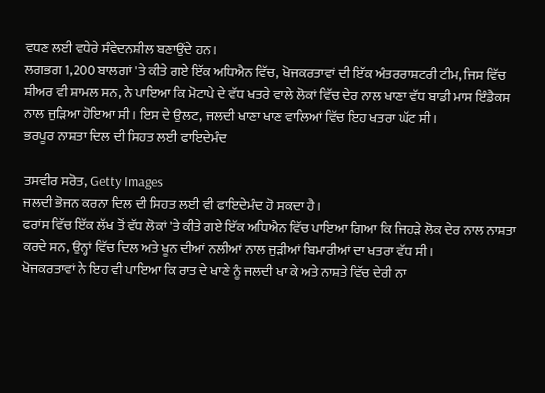ਵਧਣ ਲਈ ਵਧੇਰੇ ਸੰਵੇਦਨਸ਼ੀਲ ਬਣਾਉਂਦੇ ਹਨ।
ਲਗਭਗ 1,200 ਬਾਲਗਾਂ 'ਤੇ ਕੀਤੇ ਗਏ ਇੱਕ ਅਧਿਐਨ ਵਿੱਚ, ਖੋਜਕਰਤਾਵਾਂ ਦੀ ਇੱਕ ਅੰਤਰਰਾਸ਼ਟਰੀ ਟੀਮ, ਜਿਸ ਵਿੱਚ ਸ਼ੀਅਰ ਵੀ ਸ਼ਾਮਲ ਸਨ, ਨੇ ਪਾਇਆ ਕਿ ਮੋਟਾਪੇ ਦੇ ਵੱਧ ਖਤਰੇ ਵਾਲੇ ਲੋਕਾਂ ਵਿੱਚ ਦੇਰ ਨਾਲ ਖਾਣਾ ਵੱਧ ਬਾਡੀ ਮਾਸ ਇੰਡੈਕਸ ਨਾਲ ਜੁੜਿਆ ਹੋਇਆ ਸੀ। ਇਸ ਦੇ ਉਲਟ, ਜਲਦੀ ਖਾਣਾ ਖਾਣ ਵਾਲਿਆਂ ਵਿੱਚ ਇਹ ਖਤਰਾ ਘੱਟ ਸੀ।
ਭਰਪੂਰ ਨਾਸ਼ਤਾ ਦਿਲ ਦੀ ਸਿਹਤ ਲਈ ਫਾਇਦੇਮੰਦ

ਤਸਵੀਰ ਸਰੋਤ, Getty Images
ਜਲਦੀ ਭੋਜਨ ਕਰਨਾ ਦਿਲ ਦੀ ਸਿਹਤ ਲਈ ਵੀ ਫਾਇਦੇਮੰਦ ਹੋ ਸਕਦਾ ਹੈ।
ਫਰਾਂਸ ਵਿੱਚ ਇੱਕ ਲੱਖ ਤੋਂ ਵੱਧ ਲੋਕਾਂ 'ਤੇ ਕੀਤੇ ਗਏ ਇੱਕ ਅਧਿਐਨ ਵਿੱਚ ਪਾਇਆ ਗਿਆ ਕਿ ਜਿਹੜੇ ਲੋਕ ਦੇਰ ਨਾਲ ਨਾਸ਼ਤਾ ਕਰਦੇ ਸਨ, ਉਨ੍ਹਾਂ ਵਿੱਚ ਦਿਲ ਅਤੇ ਖੂਨ ਦੀਆਂ ਨਲੀਆਂ ਨਾਲ ਜੁੜੀਆਂ ਬਿਮਾਰੀਆਂ ਦਾ ਖਤਰਾ ਵੱਧ ਸੀ।
ਖੋਜਕਰਤਾਵਾਂ ਨੇ ਇਹ ਵੀ ਪਾਇਆ ਕਿ ਰਾਤ ਦੇ ਖਾਣੇ ਨੂੰ ਜਲਦੀ ਖਾ ਕੇ ਅਤੇ ਨਾਸ਼ਤੇ ਵਿੱਚ ਦੇਰੀ ਨਾ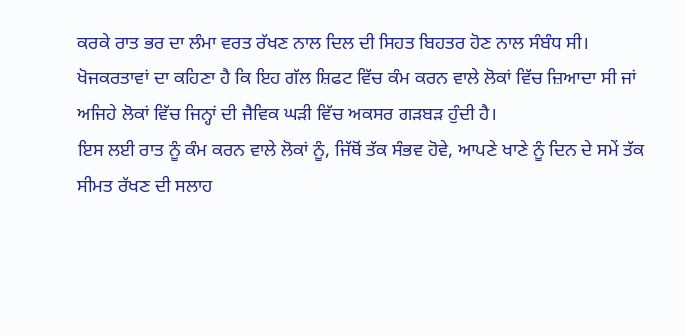ਕਰਕੇ ਰਾਤ ਭਰ ਦਾ ਲੰਮਾ ਵਰਤ ਰੱਖਣ ਨਾਲ ਦਿਲ ਦੀ ਸਿਹਤ ਬਿਹਤਰ ਹੋਣ ਨਾਲ ਸੰਬੰਧ ਸੀ।
ਖੋਜਕਰਤਾਵਾਂ ਦਾ ਕਹਿਣਾ ਹੈ ਕਿ ਇਹ ਗੱਲ ਸ਼ਿਫਟ ਵਿੱਚ ਕੰਮ ਕਰਨ ਵਾਲੇ ਲੋਕਾਂ ਵਿੱਚ ਜ਼ਿਆਦਾ ਸੀ ਜਾਂ ਅਜਿਹੇ ਲੋਕਾਂ ਵਿੱਚ ਜਿਨ੍ਹਾਂ ਦੀ ਜੈਵਿਕ ਘੜੀ ਵਿੱਚ ਅਕਸਰ ਗੜਬੜ ਹੁੰਦੀ ਹੈ।
ਇਸ ਲਈ ਰਾਤ ਨੂੰ ਕੰਮ ਕਰਨ ਵਾਲੇ ਲੋਕਾਂ ਨੂੰ, ਜਿੱਥੋਂ ਤੱਕ ਸੰਭਵ ਹੋਵੇ, ਆਪਣੇ ਖਾਣੇ ਨੂੰ ਦਿਨ ਦੇ ਸਮੇਂ ਤੱਕ ਸੀਮਤ ਰੱਖਣ ਦੀ ਸਲਾਹ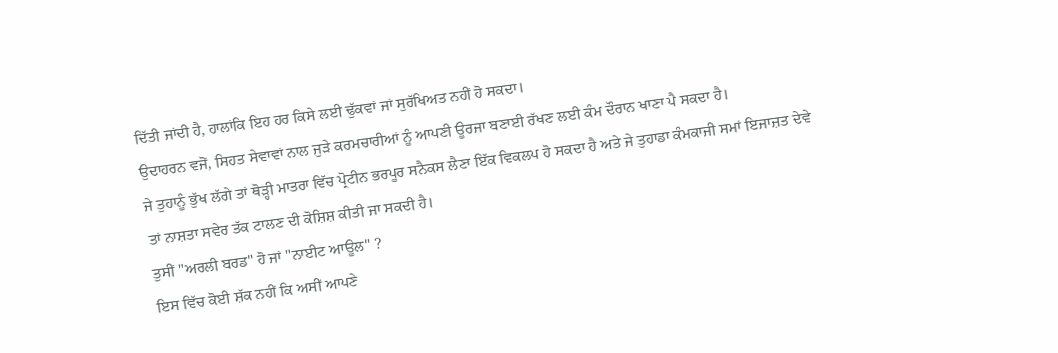ਦਿੱਤੀ ਜਾਂਦੀ ਹੈ, ਹਾਲਾਂਕਿ ਇਹ ਹਰ ਕਿਸੇ ਲਈ ਢੁੱਕਵਾਂ ਜਾਂ ਸੁਰੱਖਿਅਤ ਨਹੀਂ ਹੋ ਸਕਦਾ।
ਉਦਾਹਰਨ ਵਜੋਂ, ਸਿਹਤ ਸੇਵਾਵਾਂ ਨਾਲ ਜੁੜੇ ਕਰਮਚਾਰੀਆਂ ਨੂੰ ਆਪਣੀ ਊਰਜਾ ਬਣਾਈ ਰੱਖਣ ਲਈ ਕੰਮ ਦੌਰਾਨ ਖਾਣਾ ਪੈ ਸਕਦਾ ਹੈ।
ਜੇ ਤੁਹਾਨੂੰ ਭੁੱਖ ਲੱਗੇ ਤਾਂ ਥੋੜ੍ਹੀ ਮਾਤਰਾ ਵਿੱਚ ਪ੍ਰੋਟੀਨ ਭਰਪੂਰ ਸਨੈਕਸ ਲੈਣਾ ਇੱਕ ਵਿਕਲਪ ਹੋ ਸਕਦਾ ਹੈ ਅਤੇ ਜੇ ਤੁਹਾਡਾ ਕੰਮਕਾਜੀ ਸਮਾਂ ਇਜਾਜ਼ਤ ਦੇਵੇ ਤਾਂ ਨਾਸ਼ਤਾ ਸਵੇਰ ਤੱਕ ਟਾਲਣ ਦੀ ਕੋਸ਼ਿਸ਼ ਕੀਤੀ ਜਾ ਸਕਦੀ ਹੈ।
ਤੁਸੀਂ "ਅਰਲੀ ਬਰਡ" ਹੋ ਜਾਂ "ਨਾਈਟ ਆਊਲ" ?
ਇਸ ਵਿੱਚ ਕੋਈ ਸ਼ੱਕ ਨਹੀਂ ਕਿ ਅਸੀਂ ਆਪਣੇ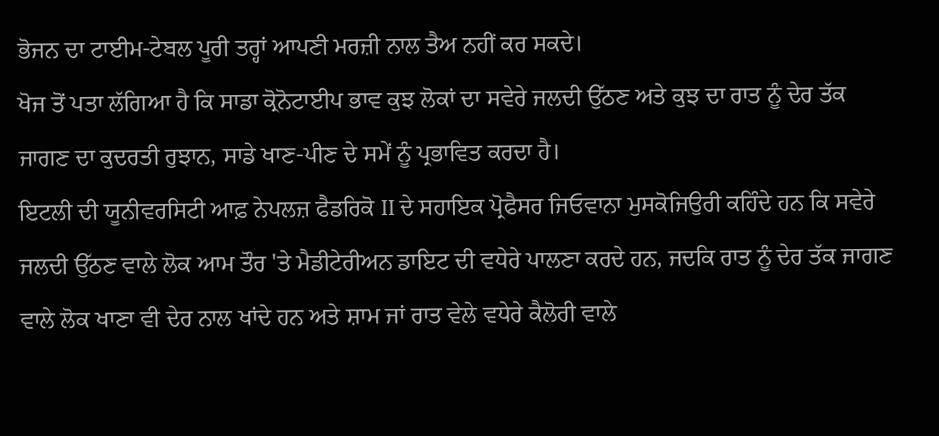ਭੋਜਨ ਦਾ ਟਾਈਮ-ਟੇਬਲ ਪੂਰੀ ਤਰ੍ਹਾਂ ਆਪਣੀ ਮਰਜ਼ੀ ਨਾਲ ਤੈਅ ਨਹੀਂ ਕਰ ਸਕਦੇ।
ਖੋਜ ਤੋਂ ਪਤਾ ਲੱਗਿਆ ਹੈ ਕਿ ਸਾਡਾ ਕ੍ਰੋਨੋਟਾਈਪ ਭਾਵ ਕੁਝ ਲੋਕਾਂ ਦਾ ਸਵੇਰੇ ਜਲਦੀ ਉੱਠਣ ਅਤੇ ਕੁਝ ਦਾ ਰਾਤ ਨੂੰ ਦੇਰ ਤੱਕ ਜਾਗਣ ਦਾ ਕੁਦਰਤੀ ਰੁਝਾਨ, ਸਾਡੇ ਖਾਣ-ਪੀਣ ਦੇ ਸਮੇਂ ਨੂੰ ਪ੍ਰਭਾਵਿਤ ਕਰਦਾ ਹੈ।
ਇਟਲੀ ਦੀ ਯੂਨੀਵਰਸਿਟੀ ਆਫ਼ ਨੇਪਲਜ਼ ਫੈਡਰਿਕੋ II ਦੇ ਸਹਾਇਕ ਪ੍ਰੋਫੈਸਰ ਜਿਓਵਾਨਾ ਮੁਸਕੋਜਿਉਰੀ ਕਹਿੰਦੇ ਹਨ ਕਿ ਸਵੇਰੇ ਜਲਦੀ ਉੱਠਣ ਵਾਲੇ ਲੋਕ ਆਮ ਤੌਰ 'ਤੇ ਮੈਡੀਟੇਰੀਅਨ ਡਾਇਟ ਦੀ ਵਧੇਰੇ ਪਾਲਣਾ ਕਰਦੇ ਹਨ, ਜਦਕਿ ਰਾਤ ਨੂੰ ਦੇਰ ਤੱਕ ਜਾਗਣ ਵਾਲੇ ਲੋਕ ਖਾਣਾ ਵੀ ਦੇਰ ਨਾਲ ਖਾਂਦੇ ਹਨ ਅਤੇ ਸ਼ਾਮ ਜਾਂ ਰਾਤ ਵੇਲੇ ਵਧੇਰੇ ਕੈਲੋਰੀ ਵਾਲੇ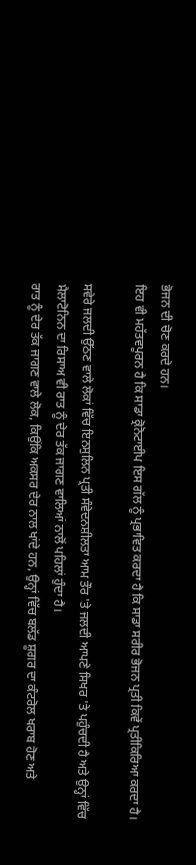ਭੋਜਨ ਦੀ ਚੋਣ ਕਰਦੇ ਹਨ।
ਇਹ ਵੀ ਮਹੱਤਵਪੂਰਨ ਹੈ ਕਿ ਸਾਡਾ ਕ੍ਰੋਨੋਟਾਈਪ ਇਸ ਗੱਲ ਨੂੰ ਪ੍ਰਭਾਵਿਤ ਕਰਦਾ ਹੈ ਕਿ ਸਾਡਾ ਸਰੀਰ ਭੋਜਨ ਪ੍ਰਤੀ ਕਿਵੇਂ ਪ੍ਰਤੀਕਿਰਿਆ ਕਰਦਾ ਹੈ।

ਸਵੇਰੇ ਜਲਦੀ ਉੱਠਣ ਵਾਲੇ ਲੋਕਾਂ ਵਿੱਚ ਇਨਸੁਲਿਨ ਪ੍ਰਤੀ ਸੰਵੇਦਨਸ਼ੀਲਤਾ ਆਮ ਤੌਰ 'ਤੇ ਜਲਦੀ ਆਪਣੇ ਸਿਖਰ 'ਤੇ ਪਹੁੰਚਦੀ ਹੈ ਅਤੇ ਉਨ੍ਹਾਂ ਵਿੱਚ ਮੈਲਾਟੋਨਿਨ ਦਾ ਰਿਸਾਅ ਵੀ ਰਾਤ ਨੂੰ ਦੇਰ ਤੱਕ ਜਾਗਣ ਵਾਲਿਆਂ ਨਾਲੋਂ ਪਹਿਲਾਂ ਹੁੰਦਾ ਹੈ।
ਰਾਤ ਨੂੰ ਦੇਰ ਤੱਕ ਜਾਗਣ ਵਾਲੇ ਲੋਕ, ਕਿਉਂਕਿ ਅਕਸਰ ਦੇਰ ਨਾਲ ਖਾਂਦੇ ਹਨ, ਉਨ੍ਹਾਂ ਵਿੱਚ ਬਲੱਡ ਸ਼ੂਗਰ ਦਾ ਕੰਟਰੋਲ ਖਰਾਬ ਹੋਣ ਅਤੇ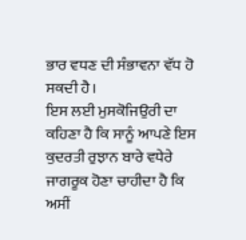ਭਾਰ ਵਧਣ ਦੀ ਸੰਭਾਵਨਾ ਵੱਧ ਹੋ ਸਕਦੀ ਹੈ।
ਇਸ ਲਈ ਮੁਸਕੋਜਿਉਰੀ ਦਾ ਕਹਿਣਾ ਹੈ ਕਿ ਸਾਨੂੰ ਆਪਣੇ ਇਸ ਕੁਦਰਤੀ ਰੁਝਾਨ ਬਾਰੇ ਵਧੇਰੇ ਜਾਗਰੂਕ ਹੋਣਾ ਚਾਹੀਦਾ ਹੈ ਕਿ ਅਸੀਂ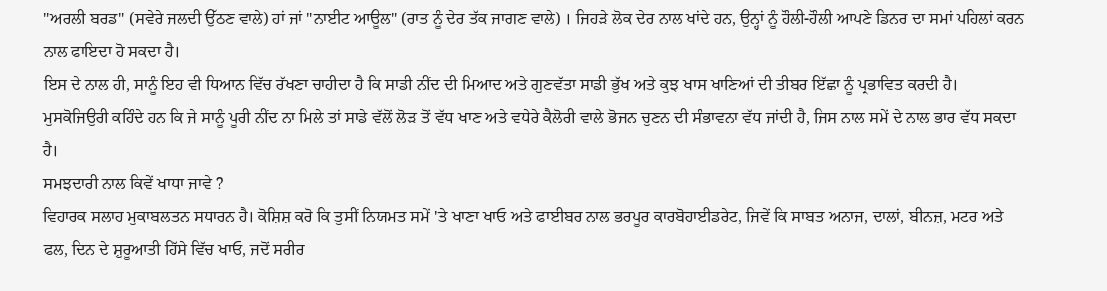"ਅਰਲੀ ਬਰਡ" (ਸਵੇਰੇ ਜਲਦੀ ਉੱਠਣ ਵਾਲੇ) ਹਾਂ ਜਾਂ "ਨਾਈਟ ਆਊਲ" (ਰਾਤ ਨੂੰ ਦੇਰ ਤੱਕ ਜਾਗਣ ਵਾਲੇ) । ਜਿਹੜੇ ਲੋਕ ਦੇਰ ਨਾਲ ਖਾਂਦੇ ਹਨ, ਉਨ੍ਹਾਂ ਨੂੰ ਹੌਲੀ-ਹੌਲੀ ਆਪਣੇ ਡਿਨਰ ਦਾ ਸਮਾਂ ਪਹਿਲਾਂ ਕਰਨ ਨਾਲ ਫਾਇਦਾ ਹੋ ਸਕਦਾ ਹੈ।
ਇਸ ਦੇ ਨਾਲ ਹੀ, ਸਾਨੂੰ ਇਹ ਵੀ ਧਿਆਨ ਵਿੱਚ ਰੱਖਣਾ ਚਾਹੀਦਾ ਹੈ ਕਿ ਸਾਡੀ ਨੀਂਦ ਦੀ ਮਿਆਦ ਅਤੇ ਗੁਣਵੱਤਾ ਸਾਡੀ ਭੁੱਖ ਅਤੇ ਕੁਝ ਖਾਸ ਖਾਣਿਆਂ ਦੀ ਤੀਬਰ ਇੱਛਾ ਨੂੰ ਪ੍ਰਭਾਵਿਤ ਕਰਦੀ ਹੈ।
ਮੁਸਕੋਜਿਉਰੀ ਕਹਿੰਦੇ ਹਨ ਕਿ ਜੇ ਸਾਨੂੰ ਪੂਰੀ ਨੀਂਦ ਨਾ ਮਿਲੇ ਤਾਂ ਸਾਡੇ ਵੱਲੋਂ ਲੋੜ ਤੋਂ ਵੱਧ ਖਾਣ ਅਤੇ ਵਧੇਰੇ ਕੈਲੋਰੀ ਵਾਲੇ ਭੋਜਨ ਚੁਣਨ ਦੀ ਸੰਭਾਵਨਾ ਵੱਧ ਜਾਂਦੀ ਹੈ, ਜਿਸ ਨਾਲ ਸਮੇਂ ਦੇ ਨਾਲ ਭਾਰ ਵੱਧ ਸਕਦਾ ਹੈ।
ਸਮਝਦਾਰੀ ਨਾਲ ਕਿਵੇਂ ਖਾਧਾ ਜਾਵੇ ?
ਵਿਹਾਰਕ ਸਲਾਹ ਮੁਕਾਬਲਤਨ ਸਧਾਰਨ ਹੈ। ਕੋਸ਼ਿਸ਼ ਕਰੋ ਕਿ ਤੁਸੀਂ ਨਿਯਮਤ ਸਮੇਂ 'ਤੇ ਖਾਣਾ ਖਾਓ ਅਤੇ ਫਾਈਬਰ ਨਾਲ ਭਰਪੂਰ ਕਾਰਬੋਹਾਈਡਰੇਟ, ਜਿਵੇਂ ਕਿ ਸਾਬਤ ਅਨਾਜ, ਦਾਲਾਂ, ਬੀਨਜ਼, ਮਟਰ ਅਤੇ ਫਲ, ਦਿਨ ਦੇ ਸ਼ੁਰੂਆਤੀ ਹਿੱਸੇ ਵਿੱਚ ਖਾਓ, ਜਦੋਂ ਸਰੀਰ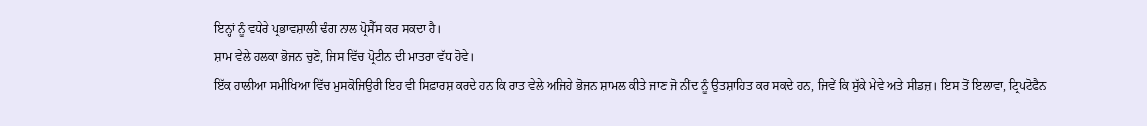ਇਨ੍ਹਾਂ ਨੂੰ ਵਧੇਰੇ ਪ੍ਰਭਾਵਸ਼ਾਲੀ ਢੰਗ ਨਾਲ ਪ੍ਰੋਸੈੱਸ ਕਰ ਸਕਦਾ ਹੈ।
ਸ਼ਾਮ ਵੇਲੇ ਹਲਕਾ ਭੋਜਨ ਚੁਣੋ, ਜਿਸ ਵਿੱਚ ਪ੍ਰੋਟੀਨ ਦੀ ਮਾਤਰਾ ਵੱਧ ਹੋਵੇ।
ਇੱਕ ਹਾਲੀਆ ਸਮੀਖਿਆ ਵਿੱਚ ਮੁਸਕੋਜਿਉਰੀ ਇਹ ਵੀ ਸਿਫ਼ਾਰਸ਼ ਕਰਦੇ ਹਨ ਕਿ ਰਾਤ ਵੇਲੇ ਅਜਿਹੇ ਭੋਜਨ ਸ਼ਾਮਲ ਕੀਤੇ ਜਾਣ ਜੋ ਨੀਂਦ ਨੂੰ ਉਤਸ਼ਾਹਿਤ ਕਰ ਸਕਦੇ ਹਨ, ਜਿਵੇਂ ਕਿ ਸੁੱਕੇ ਮੇਵੇ ਅਤੇ ਸੀਡਜ਼। ਇਸ ਤੋਂ ਇਲਾਵਾ, ਟ੍ਰਿਪਟੋਫੈਨ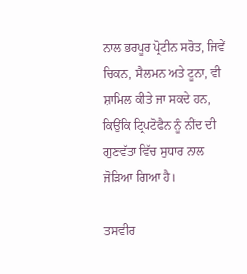ਨਾਲ ਭਰਪੂਰ ਪ੍ਰੋਟੀਨ ਸਰੋਤ, ਜਿਵੇਂ ਚਿਕਨ, ਸੈਲਮਨ ਅਤੇ ਟੂਨਾ, ਵੀ ਸ਼ਾਮਿਲ ਕੀਤੇ ਜਾ ਸਕਦੇ ਹਨ, ਕਿਉਂਕਿ ਟ੍ਰਿਪਟੋਫੈਨ ਨੂੰ ਨੀਂਦ ਦੀ ਗੁਣਵੱਤਾ ਵਿੱਚ ਸੁਧਾਰ ਨਾਲ ਜੋੜਿਆ ਗਿਆ ਹੈ।

ਤਸਵੀਰ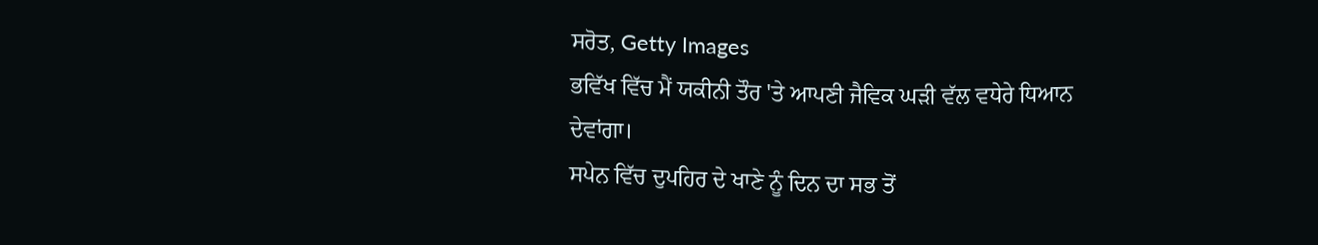ਸਰੋਤ, Getty Images
ਭਵਿੱਖ ਵਿੱਚ ਮੈਂ ਯਕੀਨੀ ਤੌਰ 'ਤੇ ਆਪਣੀ ਜੈਵਿਕ ਘੜੀ ਵੱਲ ਵਧੇਰੇ ਧਿਆਨ ਦੇਵਾਂਗਾ।
ਸਪੇਨ ਵਿੱਚ ਦੁਪਹਿਰ ਦੇ ਖਾਣੇ ਨੂੰ ਦਿਨ ਦਾ ਸਭ ਤੋਂ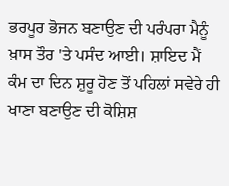ਭਰਪੂਰ ਭੋਜਨ ਬਣਾਉਣ ਦੀ ਪਰੰਪਰਾ ਮੈਨੂੰ ਖ਼ਾਸ ਤੌਰ 'ਤੇ ਪਸੰਦ ਆਈ। ਸ਼ਾਇਦ ਮੈਂ ਕੰਮ ਦਾ ਦਿਨ ਸ਼ੁਰੂ ਹੋਣ ਤੋਂ ਪਹਿਲਾਂ ਸਵੇਰੇ ਹੀ ਖਾਣਾ ਬਣਾਉਣ ਦੀ ਕੋਸ਼ਿਸ਼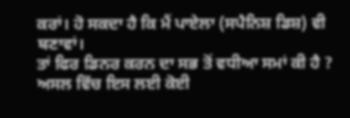ਕਰਾਂ। ਹੋ ਸਕਦਾ ਹੈ ਕਿ ਮੈਂ ਪਾਏਲਾ (ਸਪੈਨਿਸ਼ ਡਿਸ਼) ਵੀ ਬਣਾਵਾਂ।
ਤਾਂ ਫਿਰ ਡਿਨਰ ਕਰਨ ਦਾ ਸਭ ਤੋਂ ਵਧੀਆ ਸਮਾਂ ਕੀ ਹੈ ?
ਅਸਲ ਵਿੱਚ ਇਸ ਲਈ ਕੋਈ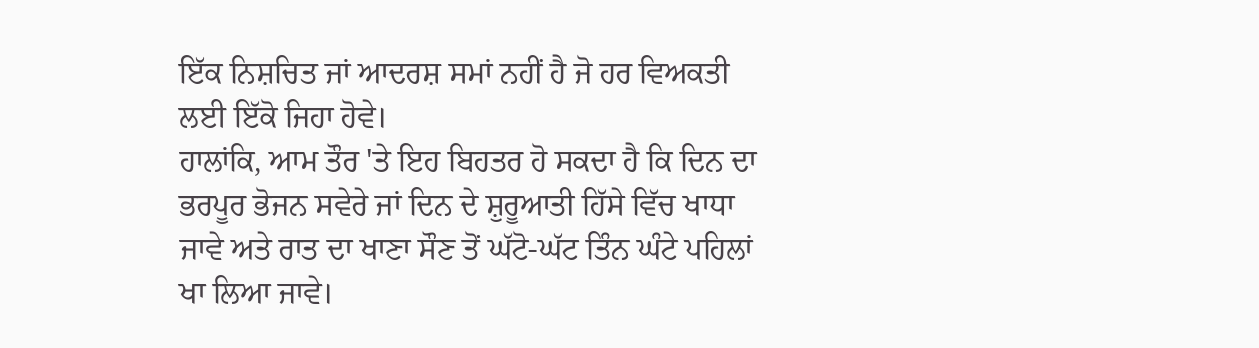ਇੱਕ ਨਿਸ਼ਚਿਤ ਜਾਂ ਆਦਰਸ਼ ਸਮਾਂ ਨਹੀਂ ਹੈ ਜੋ ਹਰ ਵਿਅਕਤੀ ਲਈ ਇੱਕੋ ਜਿਹਾ ਹੋਵੇ।
ਹਾਲਾਂਕਿ, ਆਮ ਤੌਰ 'ਤੇ ਇਹ ਬਿਹਤਰ ਹੋ ਸਕਦਾ ਹੈ ਕਿ ਦਿਨ ਦਾ ਭਰਪੂਰ ਭੋਜਨ ਸਵੇਰੇ ਜਾਂ ਦਿਨ ਦੇ ਸ਼ੁਰੂਆਤੀ ਹਿੱਸੇ ਵਿੱਚ ਖਾਧਾ ਜਾਵੇ ਅਤੇ ਰਾਤ ਦਾ ਖਾਣਾ ਸੌਣ ਤੋਂ ਘੱਟੋ-ਘੱਟ ਤਿੰਨ ਘੰਟੇ ਪਹਿਲਾਂ ਖਾ ਲਿਆ ਜਾਵੇ।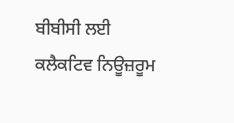ਬੀਬੀਸੀ ਲਈ ਕਲੈਕਟਿਵ ਨਿਊਜ਼ਰੂਮ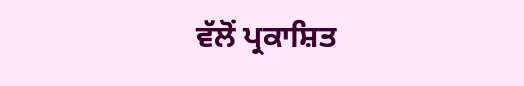ਵੱਲੋਂ ਪ੍ਰਕਾਸ਼ਿਤ